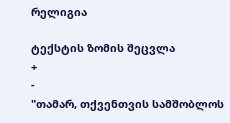რელიგია

ტექსტის ზომის შეცვლა
+
-
"თამარ, თქვენთვის სამშობლოს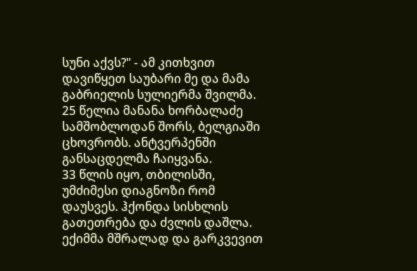სუნი აქვს?" - ამ კითხვით დავიწყეთ საუბარი მე და მამა გაბრიელის სულიერმა შვილმა.
25 წელია მანანა ხორბალაძე სამშობლოდან შორს, ბელგიაში ცხოვრობს. ანტვერპენში განსაცდელმა ჩაიყვანა.
33 წლის იყო, თბილისში, უმძიმესი დიაგნოზი რომ დაუსვეს. ჰქონდა სისხლის გათეთრება და ძვლის დაშლა. ექიმმა მშრალად და გარკვევით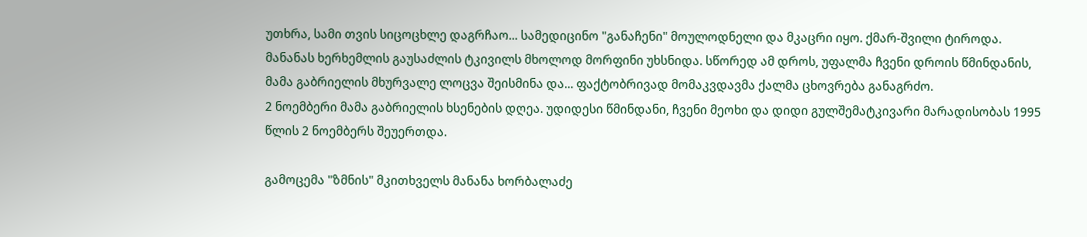უთხრა, სამი თვის სიცოცხლე დაგრჩაო... სამედიცინო "განაჩენი" მოულოდნელი და მკაცრი იყო. ქმარ-შვილი ტიროდა. მანანას ხერხემლის გაუსაძლის ტკივილს მხოლოდ მორფინი უხსნიდა. სწორედ ამ დროს, უფალმა ჩვენი დროის წმინდანის, მამა გაბრიელის მხურვალე ლოცვა შეისმინა და... ფაქტობრივად მომაკვდავმა ქალმა ცხოვრება განაგრძო.
2 ნოემბერი მამა გაბრიელის ხსენების დღეა. უდიდესი წმინდანი, ჩვენი მეოხი და დიდი გულშემატკივარი მარადისობას 1995 წლის 2 ნოემბერს შეუერთდა.

გამოცემა "ზმნის" მკითხველს მანანა ხორბალაძე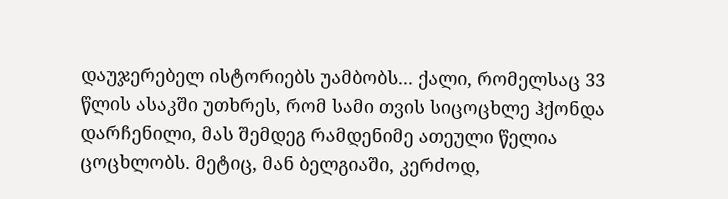დაუჯერებელ ისტორიებს უამბობს... ქალი, რომელსაც 33 წლის ასაკში უთხრეს, რომ სამი თვის სიცოცხლე ჰქონდა დარჩენილი, მას შემდეგ რამდენიმე ათეული წელია ცოცხლობს. მეტიც, მან ბელგიაში, კერძოდ,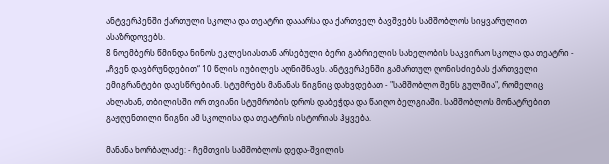ანტვერპენში ქართული სკოლა და თეატრი დააარსა და ქართველ ბავშვებს სამშობლოს სიყვარულით ასაზრდოვებს.
8 ნოემბერს წმინდა ნინოს ეკლესიასთან არსებული ბერი გაბრიელის სახელობის საკვირაო სკოლა და თეატრი - „ჩვენ დავბრუნდებით“ 10 წლის იუბილეს აღნიშნავს. ანტვერპენში გამართულ ღონისძიებას ქართველი ემიგრანტები დაესწრებიან. სტუმრებს მანანას წიგნიც დახვდებათ - "სამშობლო შენს გულშია", რომელიც ახლახან, თბილისში ორ თვიანი სტუმრობის დროს დაბეჭდა და წაიღო ბელგიაში. სამშობლოს მონატრებით გაჟღენთილი წიგნი ამ სკოლისა და თეატრის ისტორიას ჰყვება.

მანანა ხორბალაძე: - ჩემთვის სამშობლოს დედა-შვილის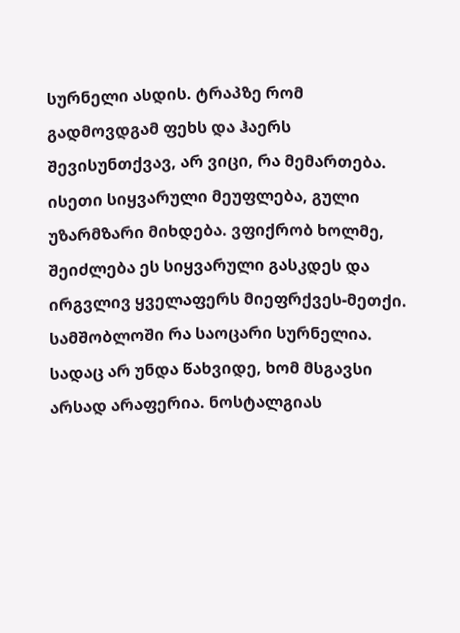სურნელი ასდის. ტრაპზე რომ გადმოვდგამ ფეხს და ჰაერს შევისუნთქვავ, არ ვიცი, რა მემართება. ისეთი სიყვარული მეუფლება, გული უზარმზარი მიხდება. ვფიქრობ ხოლმე, შეიძლება ეს სიყვარული გასკდეს და ირგვლივ ყველაფერს მიეფრქვეს-მეთქი.
სამშობლოში რა საოცარი სურნელია. სადაც არ უნდა წახვიდე, ხომ მსგავსი არსად არაფერია. ნოსტალგიას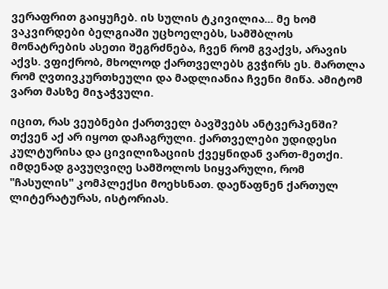ვერაფრით გაიყუჩებ. ის სულის ტკივილია... მე ხომ ვაკვირდები ბელგიაში უცხოელებს, სამშბლოს მონატრების ასეთი შეგრძნება, ჩვენ რომ გვაქვს, არავის აქვს. ვფიქრობ, მხოლოდ ქართველებს გვჭირს ეს. მართლა რომ ღვთივკურთხეული და მადლიანია ჩვენი მიწა. ამიტომ ვართ მასზე მიჯაჭვული.

იცით, რას ვეუბნები ქართველ ბავშვებს ანტვერპენში? თქვენ აქ არ იყოთ დაჩაგრული. ქართველები უდიდესი კულტურისა და ცივილიზაციის ქვეყნიდან ვართ-მეთქი. იმდენად გავუღვიღე სამშოლოს სიყვარული, რომ "ჩასულის" კომპლექსი მოეხსნათ. დაეწაფნენ ქართულ ლიტერატურას, ისტორიას.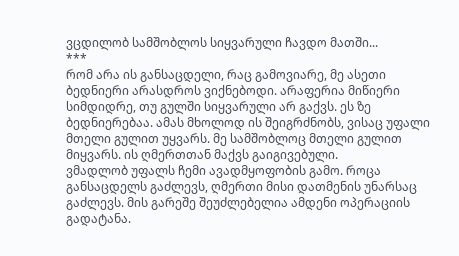ვცდილობ სამშობლოს სიყვარული ჩავდო მათში...
***
რომ არა ის განსაცდელი, რაც გამოვიარე, მე ასეთი ბედნიერი არასდროს ვიქნებოდი. არაფერია მიწიერი სიმდიდრე, თუ გულში სიყვარული არ გაქვს. ეს ზე ბედნიერებაა. ამას მხოლოდ ის შეიგრძნობს, ვისაც უფალი მთელი გულით უყვარს. მე სამშობლოც მთელი გულით მიყვარს. ის ღმერთთან მაქვს გაიგივებული.
ვმადლობ უფალს ჩემი ავადმყოფობის გამო. როცა განსაცდელს გაძლევს, ღმერთი მისი დათმენის უნარსაც გაძლევს. მის გარეშე შეუძლებელია ამდენი ოპერაციის გადატანა.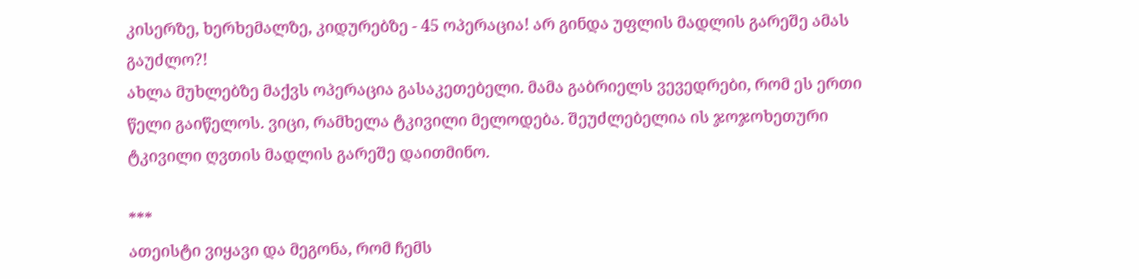კისერზე, ხერხემალზე, კიდურებზე - 45 ოპერაცია! არ გინდა უფლის მადლის გარეშე ამას გაუძლო?!
ახლა მუხლებზე მაქვს ოპერაცია გასაკეთებელი. მამა გაბრიელს ვევედრები, რომ ეს ერთი წელი გაიწელოს. ვიცი, რამხელა ტკივილი მელოდება. შეუძლებელია ის ჯოჯოხეთური ტკივილი ღვთის მადლის გარეშე დაითმინო.

***
ათეისტი ვიყავი და მეგონა, რომ ჩემს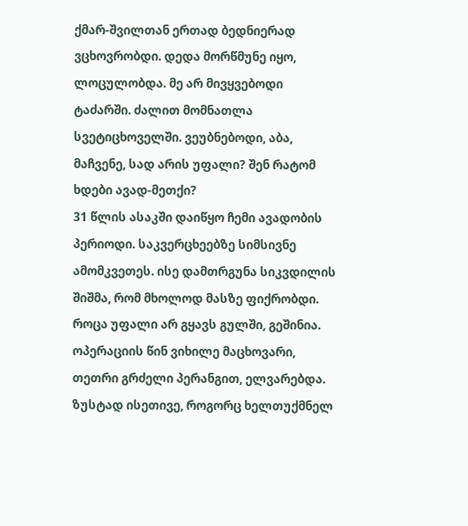ქმარ-შვილთან ერთად ბედნიერად ვცხოვრობდი. დედა მორწმუნე იყო, ლოცულობდა. მე არ მივყვებოდი ტაძარში. ძალით მომნათლა სვეტიცხოველში. ვეუბნებოდი, აბა, მაჩვენე, სად არის უფალი? შენ რატომ ხდები ავად-მეთქი?
31 წლის ასაკში დაიწყო ჩემი ავადობის პერიოდი. საკვერცხეებზე სიმსივნე ამომკვეთეს. ისე დამთრგუნა სიკვდილის შიშმა, რომ მხოლოდ მასზე ფიქრობდი. როცა უფალი არ გყავს გულში, გეშინია. ოპერაციის წინ ვიხილე მაცხოვარი, თეთრი გრძელი პერანგით, ელვარებდა. ზუსტად ისეთივე, როგორც ხელთუქმნელ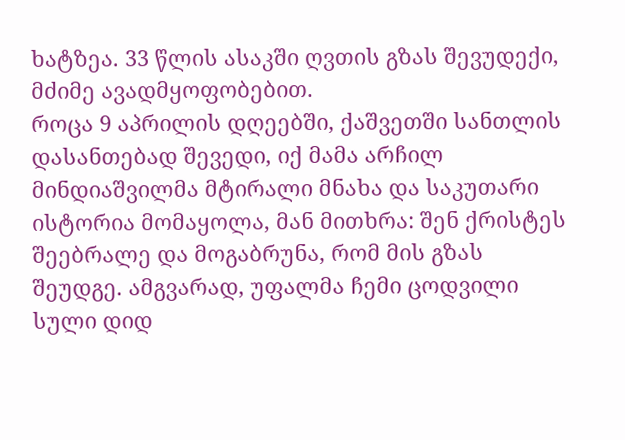ხატზეა. 33 წლის ასაკში ღვთის გზას შევუდექი, მძიმე ავადმყოფობებით.
როცა 9 აპრილის დღეებში, ქაშვეთში სანთლის დასანთებად შევედი, იქ მამა არჩილ მინდიაშვილმა მტირალი მნახა და საკუთარი ისტორია მომაყოლა, მან მითხრა: შენ ქრისტეს შეებრალე და მოგაბრუნა, რომ მის გზას შეუდგე. ამგვარად, უფალმა ჩემი ცოდვილი სული დიდ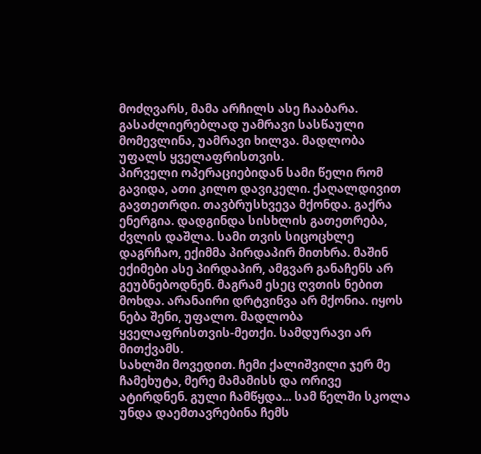მოძღვარს, მამა არჩილს ასე ჩააბარა.
გასაძლიერებლად უამრავი სასწაული მომევლინა, უამრავი ხილვა. მადლობა უფალს ყველაფრისთვის.
პირველი ოპერაციებიდან სამი წელი რომ გავიდა, ათი კილო დავიკელი. ქაღალდივით გავთეთრდი. თავბრუსხვევა მქონდა. გაქრა ენერგია. დადგინდა სისხლის გათეთრება, ძვლის დაშლა. სამი თვის სიცოცხლე დაგრჩაო, ექიმმა პირდაპირ მითხრა. მაშინ ექიმები ასე პირდაპირ, ამგვარ განაჩენს არ გეუბნებოდნენ. მაგრამ ესეც ღვთის ნებით მოხდა. არანაირი დრტვინვა არ მქონია. იყოს ნება შენი, უფალო. მადლობა ყველაფრისთვის-მეთქი. სამდურავი არ მითქვამს.
სახლში მოვედით. ჩემი ქალიშვილი ჯერ მე ჩამეხუტა, მერე მამამისს და ორივე ატირდნენ. გული ჩამწყდა... სამ წელში სკოლა უნდა დაემთავრებინა ჩემს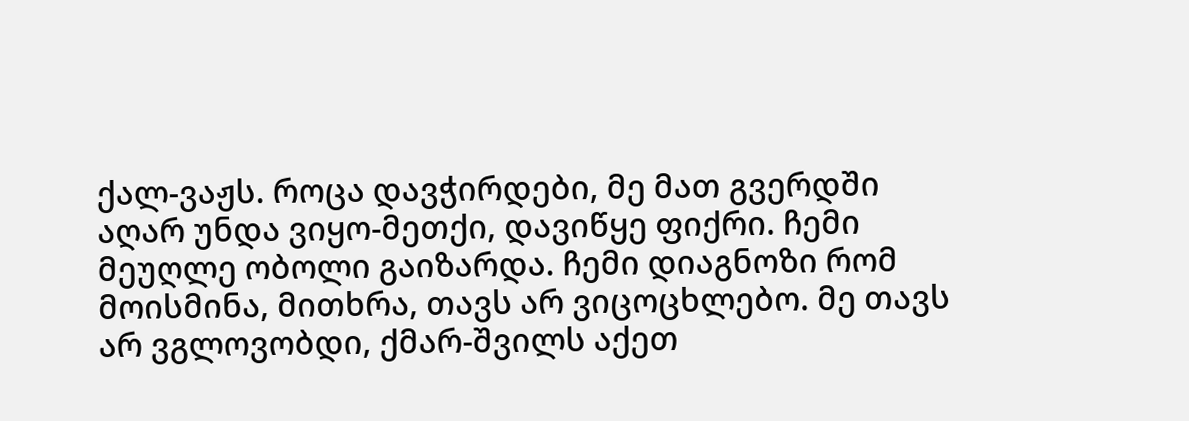ქალ-ვაჟს. როცა დავჭირდები, მე მათ გვერდში აღარ უნდა ვიყო-მეთქი, დავიწყე ფიქრი. ჩემი მეუღლე ობოლი გაიზარდა. ჩემი დიაგნოზი რომ მოისმინა, მითხრა, თავს არ ვიცოცხლებო. მე თავს არ ვგლოვობდი, ქმარ-შვილს აქეთ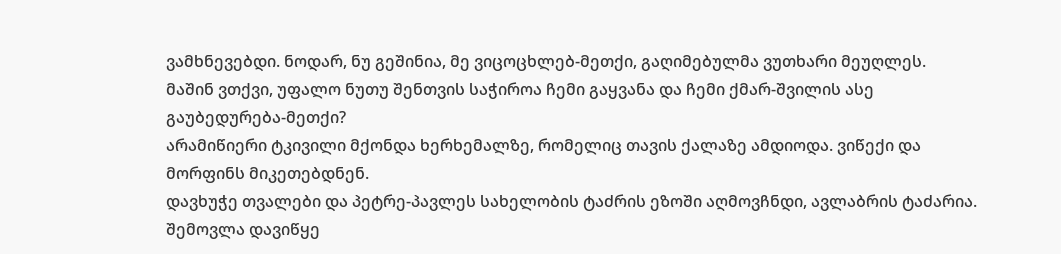ვამხნევებდი. ნოდარ, ნუ გეშინია, მე ვიცოცხლებ-მეთქი, გაღიმებულმა ვუთხარი მეუღლეს.
მაშინ ვთქვი, უფალო ნუთუ შენთვის საჭიროა ჩემი გაყვანა და ჩემი ქმარ-შვილის ასე გაუბედურება-მეთქი?
არამიწიერი ტკივილი მქონდა ხერხემალზე, რომელიც თავის ქალაზე ამდიოდა. ვიწექი და მორფინს მიკეთებდნენ.
დავხუჭე თვალები და პეტრე-პავლეს სახელობის ტაძრის ეზოში აღმოვჩნდი, ავლაბრის ტაძარია. შემოვლა დავიწყე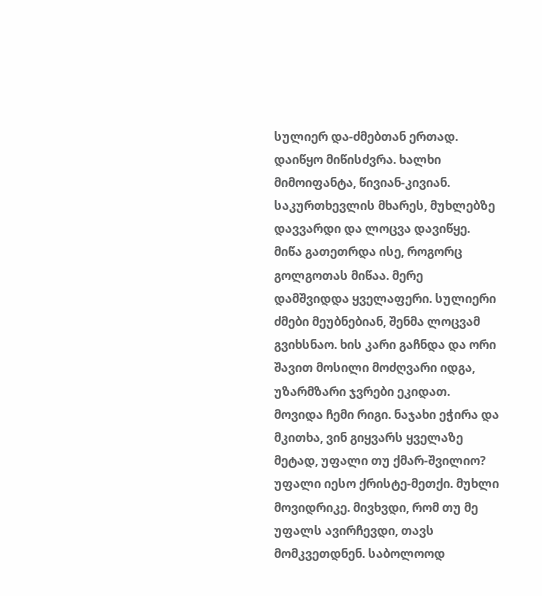სულიერ და-ძმებთან ერთად. დაიწყო მიწისძვრა. ხალხი მიმოიფანტა, წივიან-კივიან. საკურთხევლის მხარეს, მუხლებზე დავვარდი და ლოცვა დავიწყე. მიწა გათეთრდა ისე, როგორც გოლგოთას მიწაა. მერე დამშვიდდა ყველაფერი. სულიერი ძმები მეუბნებიან, შენმა ლოცვამ გვიხსნაო. ხის კარი გაჩნდა და ორი შავით მოსილი მოძღვარი იდგა, უზარმზარი ჯვრები ეკიდათ. მოვიდა ჩემი რიგი. ნაჯახი ეჭირა და მკითხა, ვინ გიყვარს ყველაზე მეტად, უფალი თუ ქმარ-შვილიო? უფალი იესო ქრისტე-მეთქი. მუხლი მოვიდრიკე. მივხვდი, რომ თუ მე უფალს ავირჩევდი, თავს მომკვეთდნენ. საბოლოოდ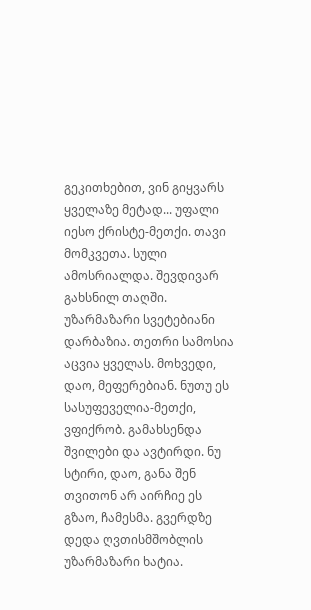გეკითხებით, ვინ გიყვარს ყველაზე მეტად... უფალი იესო ქრისტე-მეთქი. თავი მომკვეთა. სული ამოსრიალდა. შევდივარ გახსნილ თაღში. უზარმაზარი სვეტებიანი დარბაზია. თეთრი სამოსია აცვია ყველას. მოხვედი, დაო, მეფერებიან. ნუთუ ეს სასუფეველია-მეთქი, ვფიქრობ. გამახსენდა შვილები და ავტირდი. ნუ სტირი, დაო, განა შენ თვითონ არ აირჩიე ეს გზაო, ჩამესმა. გვერდზე დედა ღვთისმშობლის უზარმაზარი ხატია.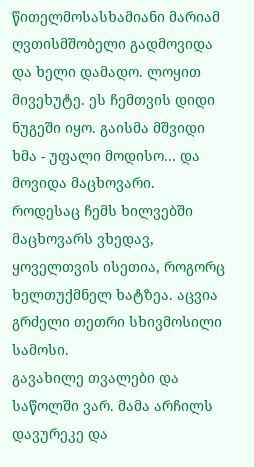წითელმოსასხამიანი მარიამ ღვთისმშობელი გადმოვიდა და ხელი დამადო. ლოყით მივეხუტე. ეს ჩემთვის დიდი ნუგეში იყო. გაისმა მშვიდი ხმა - უფალი მოდისო... და მოვიდა მაცხოვარი. როდესაც ჩემს ხილვებში მაცხოვარს ვხედავ, ყოველთვის ისეთია, როგორც ხელთუქმნელ ხატზეა. აცვია გრძელი თეთრი სხივმოსილი სამოსი.
გავახილე თვალები და საწოლში ვარ. მამა არჩილს დავურეკე და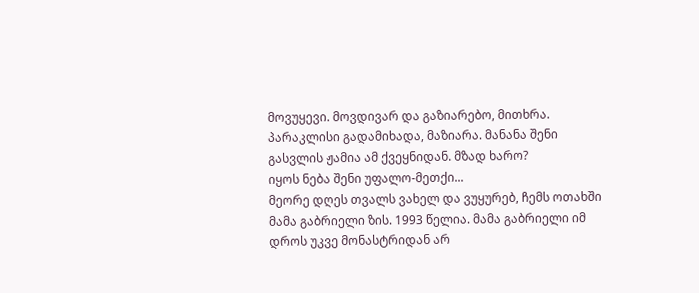მოვუყევი. მოვდივარ და გაზიარებო, მითხრა. პარაკლისი გადამიხადა, მაზიარა. მანანა შენი გასვლის ჟამია ამ ქვეყნიდან. მზად ხარო?
იყოს ნება შენი უფალო-მეთქი...
მეორე დღეს თვალს ვახელ და ვუყურებ, ჩემს ოთახში მამა გაბრიელი ზის. 1993 წელია. მამა გაბრიელი იმ დროს უკვე მონასტრიდან არ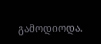გამოდიოდა.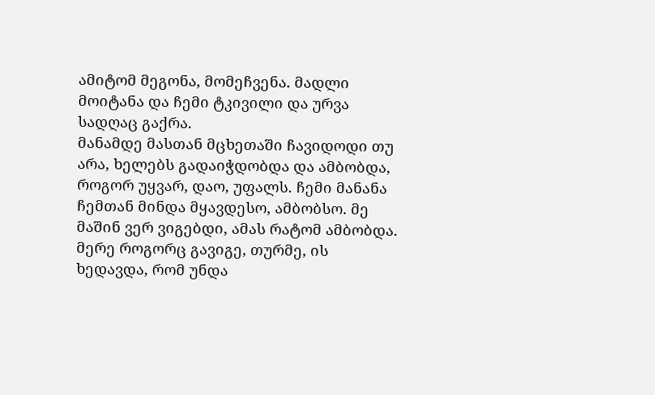ამიტომ მეგონა, მომეჩვენა. მადლი მოიტანა და ჩემი ტკივილი და ურვა სადღაც გაქრა.
მანამდე მასთან მცხეთაში ჩავიდოდი თუ არა, ხელებს გადაიჭდობდა და ამბობდა, როგორ უყვარ, დაო, უფალს. ჩემი მანანა ჩემთან მინდა მყავდესო, ამბობსო. მე მაშინ ვერ ვიგებდი, ამას რატომ ამბობდა. მერე როგორც გავიგე, თურმე, ის ხედავდა, რომ უნდა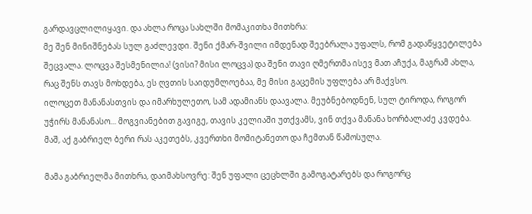გარდავცლილიყავი. და ახლა როცა სახლში მომაკითხა მითხრა:
მე შენ მინიშნებას სულ გაძლევდი. შენი ქმარ-შვილი იმდენად შეებრალა უფალს, რომ გადაწყვეტილება შეცვალა. ლოცვა შესმენილია! (ვისი? მისი ლოცვა) და შენი თავი ღმერთმა ისევ მათ აჩუქა, მაგრამ ახლა, რაც შენს თავს მოხდება, ეს ღვთის საიდუმლოებაა, მე მისი გაცემის უფლება არ მაქვსო.
ილოცეთ მანანასთვის და იმარხულეთო, სამ ადამიანს დაავალა. მეუბნებოდნენ, სულ ტიროდა, როგორ უჭირს მანანასო... მოგვიანებით გავიგე, თავის კელიაში უთქვამს, ვინ თქვა მანანა ხორბალაძე კვდება. მაშ, აქ გაბრიელ ბერი რას აკეთებს, კვერთხი მომიტანეთო და ჩემთან წამოსულა.

მამა გაბრიელმა მითხრა, დაიმახსოვრე: შენ უფალი ცეცხლში გამოგატარებს და როგორც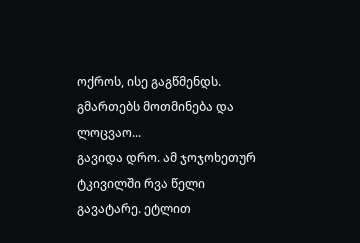ოქროს, ისე გაგწმენდს. გმართებს მოთმინება და ლოცვაო...
გავიდა დრო. ამ ჯოჯოხეთურ ტკივილში რვა წელი გავატარე. ეტლით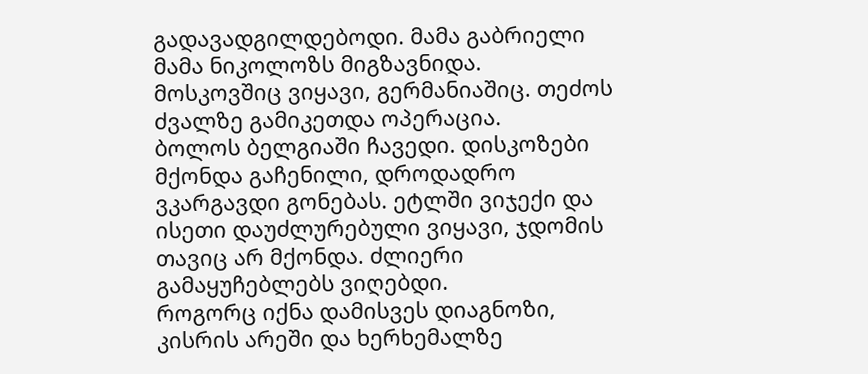გადავადგილდებოდი. მამა გაბრიელი მამა ნიკოლოზს მიგზავნიდა.
მოსკოვშიც ვიყავი, გერმანიაშიც. თეძოს ძვალზე გამიკეთდა ოპერაცია.
ბოლოს ბელგიაში ჩავედი. დისკოზები მქონდა გაჩენილი, დროდადრო ვკარგავდი გონებას. ეტლში ვიჯექი და ისეთი დაუძლურებული ვიყავი, ჯდომის თავიც არ მქონდა. ძლიერი გამაყუჩებლებს ვიღებდი.
როგორც იქნა დამისვეს დიაგნოზი, კისრის არეში და ხერხემალზე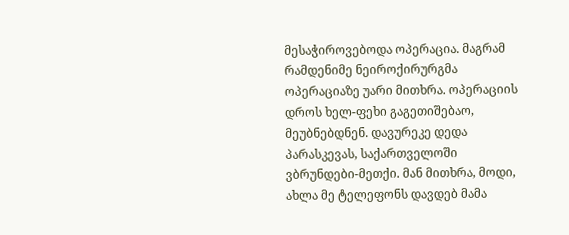მესაჭიროვებოდა ოპერაცია. მაგრამ რამდენიმე ნეიროქირურგმა ოპერაციაზე უარი მითხრა. ოპერაციის დროს ხელ-ფეხი გაგეთიშებაო, მეუბნებდნენ. დავურეკე დედა პარასკევას, საქართველოში ვბრუნდები-მეთქი. მან მითხრა, მოდი, ახლა მე ტელეფონს დავდებ მამა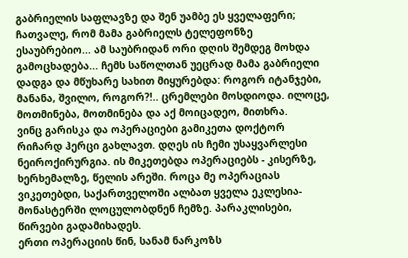გაბრიელის საფლავზე და შენ უამბე ეს ყველაფერი; ჩათვალე, რომ მამა გაბრიელს ტელეფონზე ესაუბრებიო... ამ საუბრიდან ორი დღის შემდეგ მოხდა გამოცხადება... ჩემს საწოლთან უეცრად მამა გაბრიელი დადგა და მწუხარე სახით მიყურებდა: როგორ იტანჯები, მანანა, შვილო, როგორ?!.. ცრემლები მოსდიოდა. ილოცე, მოთმინება, მოთმინება და აქ მოიცადეო, მითხრა.
ვინც გარისკა და ოპერაციები გამიკეთა დოქტორ რიჩარდ ჰერცი გახლავთ. დღეს ის ჩემი უსაყვარლესი ნეიროქირურგია. ის მიკეთებდა ოპერაციებს - კისერზე, ხერხემალზე, წელის არეში. როცა მე ოპერაციას ვიკეთებდი, საქართველოში ალბათ ყველა ეკლესია-მონასტერში ლოცულობდნენ ჩემზე. პარაკლისები, წირვები გადამიხადეს.
ერთი ოპერაციის წინ, სანამ ნარკოზს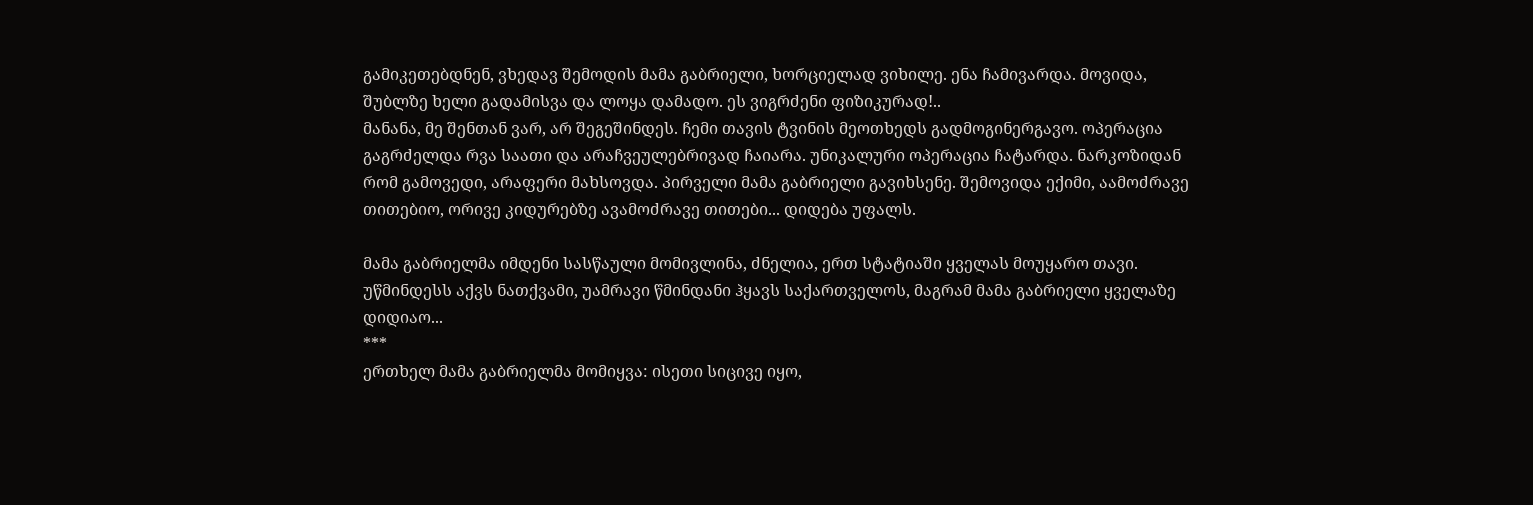გამიკეთებდნენ, ვხედავ შემოდის მამა გაბრიელი, ხორციელად ვიხილე. ენა ჩამივარდა. მოვიდა, შუბლზე ხელი გადამისვა და ლოყა დამადო. ეს ვიგრძენი ფიზიკურად!..
მანანა, მე შენთან ვარ, არ შეგეშინდეს. ჩემი თავის ტვინის მეოთხედს გადმოგინერგავო. ოპერაცია გაგრძელდა რვა საათი და არაჩვეულებრივად ჩაიარა. უნიკალური ოპერაცია ჩატარდა. ნარკოზიდან რომ გამოვედი, არაფერი მახსოვდა. პირველი მამა გაბრიელი გავიხსენე. შემოვიდა ექიმი, აამოძრავე თითებიო, ორივე კიდურებზე ავამოძრავე თითები... დიდება უფალს.

მამა გაბრიელმა იმდენი სასწაული მომივლინა, ძნელია, ერთ სტატიაში ყველას მოუყარო თავი.
უწმინდესს აქვს ნათქვამი, უამრავი წმინდანი ჰყავს საქართველოს, მაგრამ მამა გაბრიელი ყველაზე დიდიაო...
***
ერთხელ მამა გაბრიელმა მომიყვა: ისეთი სიცივე იყო,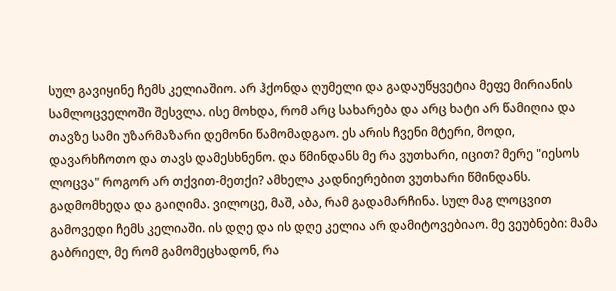სულ გავიყინე ჩემს კელიაშიო. არ ჰქონდა ღუმელი და გადაუწყვეტია მეფე მირიანის სამლოცველოში შესვლა. ისე მოხდა, რომ არც სახარება და არც ხატი არ წამიღია და თავზე სამი უზარმაზარი დემონი წამომადგაო. ეს არის ჩვენი მტერი, მოდი, დავარხჩოთო და თავს დამესხნენო. და წმინდანს მე რა ვუთხარი, იცით? მერე "იესოს ლოცვა" როგორ არ თქვით-მეთქი? ამხელა კადნიერებით ვუთხარი წმინდანს. გადმომხედა და გაიღიმა. ვილოცე, მაშ, აბა, რამ გადამარჩინა. სულ მაგ ლოცვით გამოვედი ჩემს კელიაში. ის დღე და ის დღე კელია არ დამიტოვებიაო. მე ვეუბნები: მამა გაბრიელ, მე რომ გამომეცხადონ, რა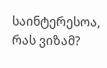საინტერესოა, რას ვიზამ?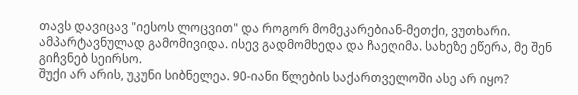თავს დავიცავ "იესოს ლოცვით" და როგორ მომეკარებიან-მეთქი, ვუთხარი. ამპარტავნულად გამომივიდა. ისევ გადმომხედა და ჩაეღიმა. სახეზე ეწერა, მე შენ გიჩვნებ სეირსო.
შუქი არ არის, უკუნი სიბნელეა. 90-იანი წლების საქართველოში ასე არ იყო?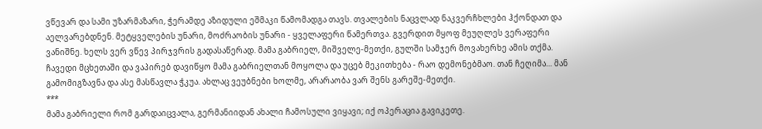ვწევარ და სამი უზარმაზარი, ჭერამდე აზიდული ეშმაკი წამომადგა თავს. თვალების ნაცვლად ნაკვერჩხლები ჰქონდათ და აელვარებდნენ. მეტყველების უნარი, მოძრაობის უნარი - ყველაფერი წამერთვა. გვერდით მყოფ მეუღლეს ვერაფერი ვანიშნე. ხელს ვერ ვწევ პირჯვრის გადასაწერად. მამა გაბრიელ, მიშველე-მეთქი, გულში სამჯერ მოვახერხე ამის თქმა. ჩავედი მცხეთაში და ვაპირებ დავიწყო მამა გაბრიელთან მოყოლა და უცებ მეკითხება - რაო დემონებმაო. თან ჩეღიმა... მან გამომიგზავნა და ასე მასწავლა ჭკუა. ახლაც ვეუბნები ხოლმე, არარაობა ვარ შენს გარეშე-მეთქი.
***
მამა გაბრიელი რომ გარდაიცვალა, გერმანიიდან ახალი ჩამოსული ვიყავი; იქ ოპერაცია გავიკეთე.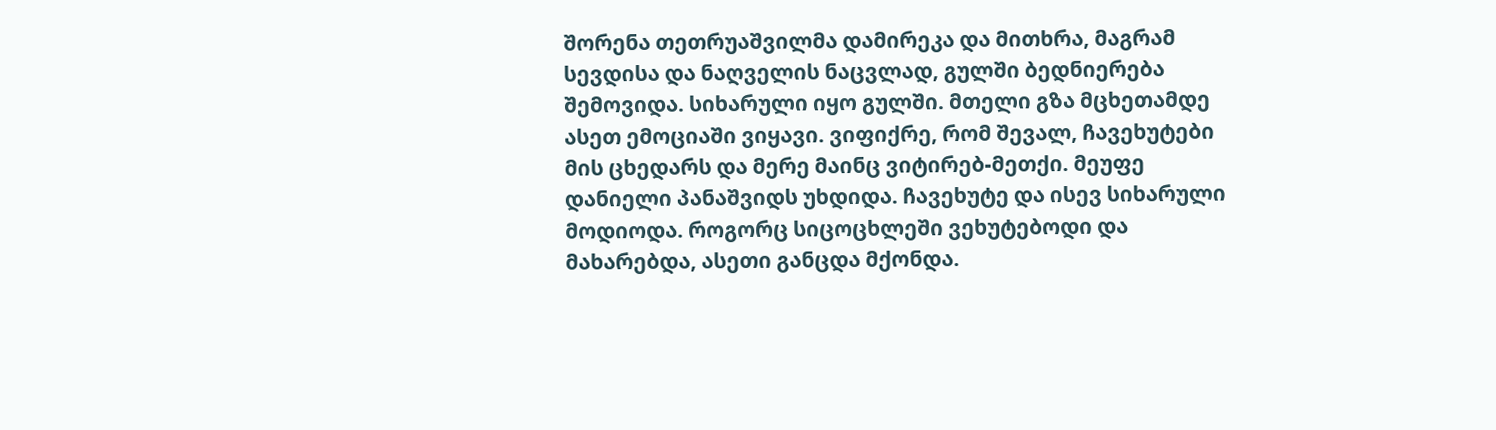შორენა თეთრუაშვილმა დამირეკა და მითხრა, მაგრამ სევდისა და ნაღველის ნაცვლად, გულში ბედნიერება შემოვიდა. სიხარული იყო გულში. მთელი გზა მცხეთამდე ასეთ ემოციაში ვიყავი. ვიფიქრე, რომ შევალ, ჩავეხუტები მის ცხედარს და მერე მაინც ვიტირებ-მეთქი. მეუფე დანიელი პანაშვიდს უხდიდა. ჩავეხუტე და ისევ სიხარული მოდიოდა. როგორც სიცოცხლეში ვეხუტებოდი და მახარებდა, ასეთი განცდა მქონდა.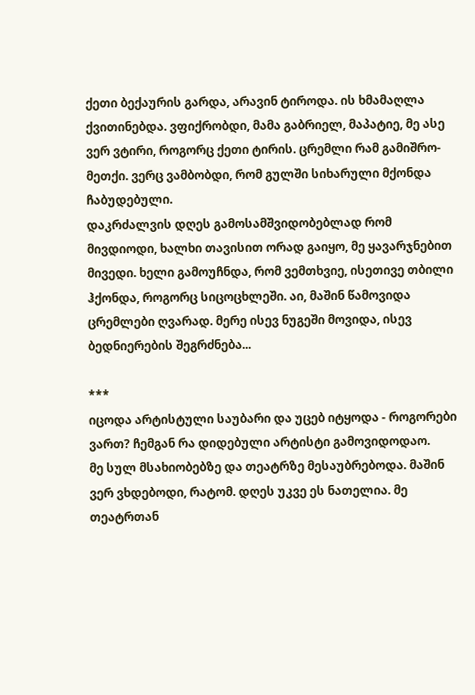ქეთი ბექაურის გარდა, არავინ ტიროდა. ის ხმამაღლა ქვითინებდა. ვფიქრობდი, მამა გაბრიელ, მაპატიე, მე ასე ვერ ვტირი, როგორც ქეთი ტირის. ცრემლი რამ გამიშრო-მეთქი. ვერც ვამბობდი, რომ გულში სიხარული მქონდა ჩაბუდებული.
დაკრძალვის დღეს გამოსამშვიდობებლად რომ მივდიოდი, ხალხი თავისით ორად გაიყო, მე ყავარჯნებით მივედი. ხელი გამოუჩნდა, რომ ვემთხვიე, ისეთივე თბილი ჰქონდა, როგორც სიცოცხლეში. აი, მაშინ წამოვიდა ცრემლები ღვარად. მერე ისევ ნუგეში მოვიდა, ისევ ბედნიერების შეგრძნება...

***
იცოდა არტისტული საუბარი და უცებ იტყოდა - როგორები ვართ? ჩემგან რა დიდებული არტისტი გამოვიდოდაო.
მე სულ მსახიობებზე და თეატრზე მესაუბრებოდა. მაშინ ვერ ვხდებოდი, რატომ. დღეს უკვე ეს ნათელია. მე თეატრთან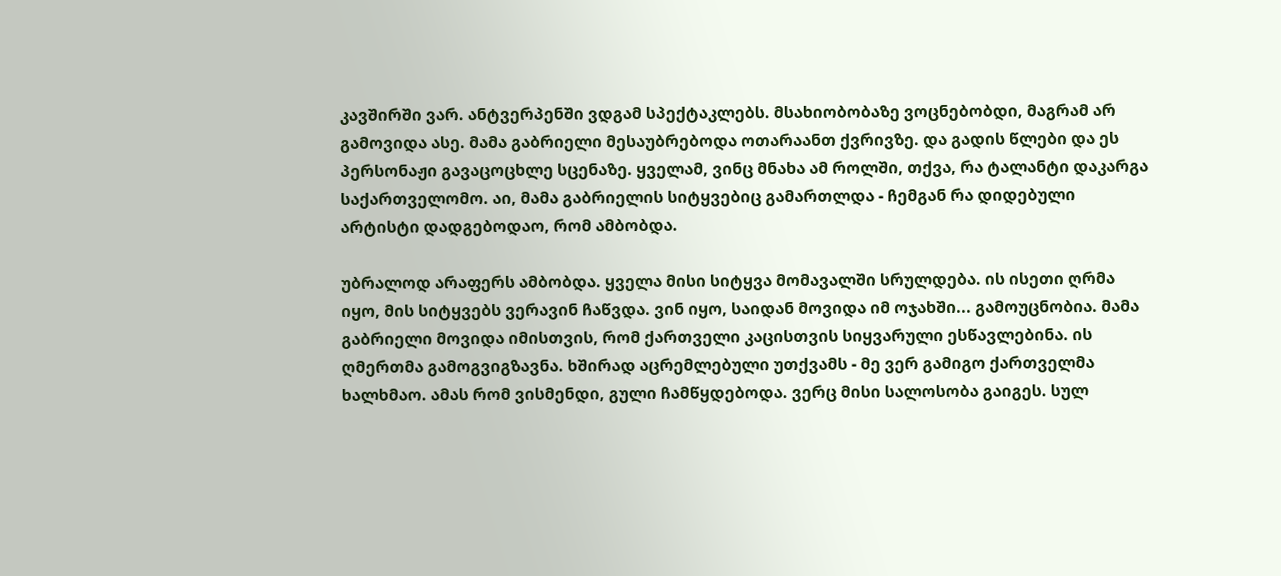კავშირში ვარ. ანტვერპენში ვდგამ სპექტაკლებს. მსახიობობაზე ვოცნებობდი, მაგრამ არ გამოვიდა ასე. მამა გაბრიელი მესაუბრებოდა ოთარაანთ ქვრივზე. და გადის წლები და ეს პერსონაჟი გავაცოცხლე სცენაზე. ყველამ, ვინც მნახა ამ როლში, თქვა, რა ტალანტი დაკარგა საქართველომო. აი, მამა გაბრიელის სიტყვებიც გამართლდა - ჩემგან რა დიდებული არტისტი დადგებოდაო, რომ ამბობდა.

უბრალოდ არაფერს ამბობდა. ყველა მისი სიტყვა მომავალში სრულდება. ის ისეთი ღრმა იყო, მის სიტყვებს ვერავინ ჩაწვდა. ვინ იყო, საიდან მოვიდა იმ ოჯახში... გამოუცნობია. მამა გაბრიელი მოვიდა იმისთვის, რომ ქართველი კაცისთვის სიყვარული ესწავლებინა. ის ღმერთმა გამოგვიგზავნა. ხშირად აცრემლებული უთქვამს - მე ვერ გამიგო ქართველმა ხალხმაო. ამას რომ ვისმენდი, გული ჩამწყდებოდა. ვერც მისი სალოსობა გაიგეს. სულ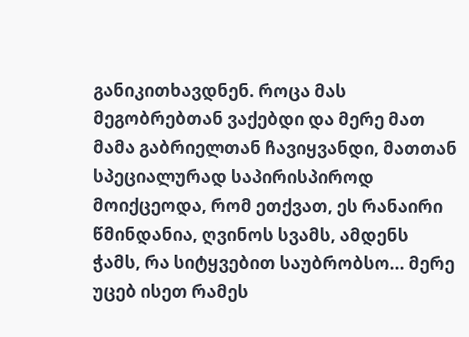განიკითხავდნენ. როცა მას მეგობრებთან ვაქებდი და მერე მათ მამა გაბრიელთან ჩავიყვანდი, მათთან სპეციალურად საპირისპიროდ მოიქცეოდა, რომ ეთქვათ, ეს რანაირი წმინდანია, ღვინოს სვამს, ამდენს ჭამს, რა სიტყვებით საუბრობსო... მერე უცებ ისეთ რამეს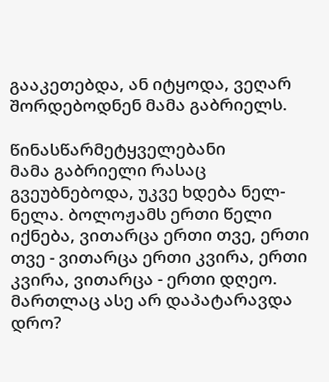გააკეთებდა, ან იტყოდა, ვეღარ შორდებოდნენ მამა გაბრიელს.

წინასწარმეტყველებანი
მამა გაბრიელი რასაც გვეუბნებოდა, უკვე ხდება ნელ-ნელა. ბოლოჟამს ერთი წელი იქნება, ვითარცა ერთი თვე, ერთი თვე - ვითარცა ერთი კვირა, ერთი კვირა, ვითარცა - ერთი დღეო. მართლაც ასე არ დაპატარავდა დრო?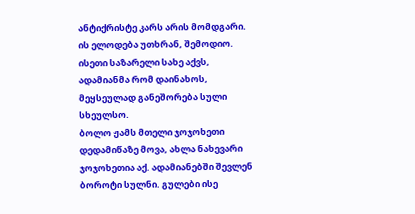ანტიქრისტე კარს არის მომდგარი. ის ელოდება უთხრან, შემოდიო. ისეთი საზარელი სახე აქვს, ადამიანმა რომ დაინახოს, მეყსეულად განეშორება სული სხეულსო.
ბოლო ჟამს მთელი ჯოჯოხეთი დედამიწაზე მოვა, ახლა ნახევარი ჯოჯოხეთია აქ. ადამიანებში შევლენ ბოროტი სულნი. გულები ისე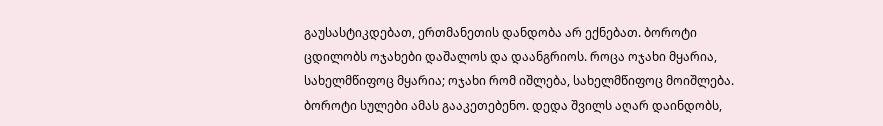გაუსასტიკდებათ, ერთმანეთის დანდობა არ ექნებათ. ბოროტი ცდილობს ოჯახები დაშალოს და დაანგრიოს. როცა ოჯახი მყარია, სახელმწიფოც მყარია; ოჯახი რომ იშლება, სახელმწიფოც მოიშლება. ბოროტი სულები ამას გააკეთებენო. დედა შვილს აღარ დაინდობს,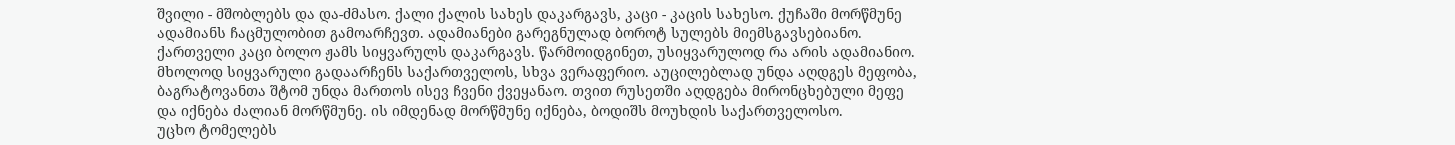შვილი - მშობლებს და და-ძმასო. ქალი ქალის სახეს დაკარგავს, კაცი - კაცის სახესო. ქუჩაში მორწმუნე ადამიანს ჩაცმულობით გამოარჩევთ. ადამიანები გარეგნულად ბოროტ სულებს მიემსგავსებიანო.
ქართველი კაცი ბოლო ჟამს სიყვარულს დაკარგავს. წარმოიდგინეთ, უსიყვარულოდ რა არის ადამიანიო. მხოლოდ სიყვარული გადაარჩენს საქართველოს, სხვა ვერაფერიო. აუცილებლად უნდა აღდგეს მეფობა, ბაგრატოვანთა შტომ უნდა მართოს ისევ ჩვენი ქვეყანაო. თვით რუსეთში აღდგება მირონცხებული მეფე და იქნება ძალიან მორწმუნე. ის იმდენად მორწმუნე იქნება, ბოდიშს მოუხდის საქართველოსო.
უცხო ტომელებს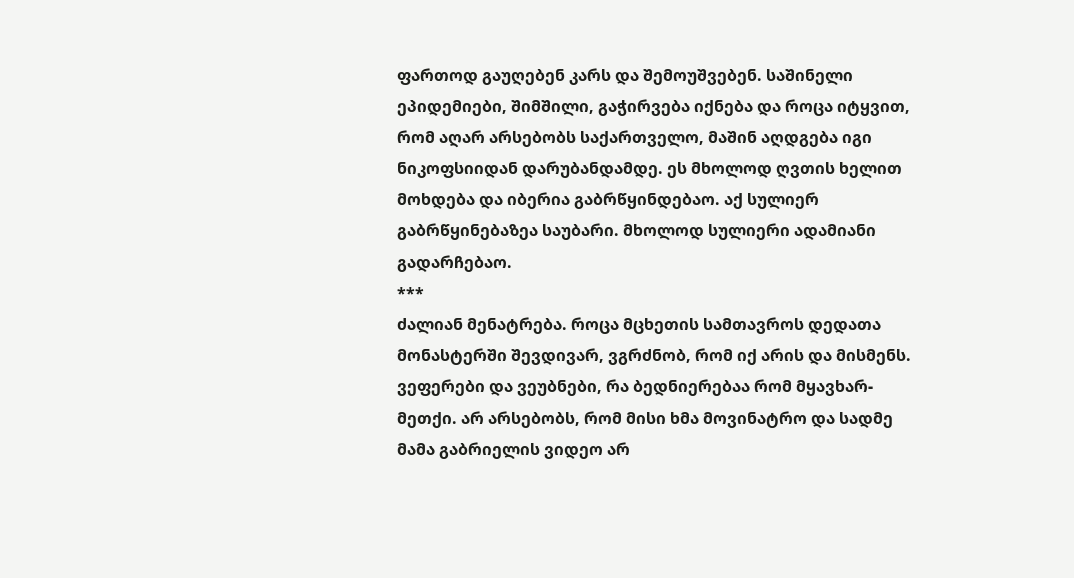ფართოდ გაუღებენ კარს და შემოუშვებენ. საშინელი ეპიდემიები, შიმშილი, გაჭირვება იქნება და როცა იტყვით, რომ აღარ არსებობს საქართველო, მაშინ აღდგება იგი ნიკოფსიიდან დარუბანდამდე. ეს მხოლოდ ღვთის ხელით მოხდება და იბერია გაბრწყინდებაო. აქ სულიერ გაბრწყინებაზეა საუბარი. მხოლოდ სულიერი ადამიანი გადარჩებაო.
***
ძალიან მენატრება. როცა მცხეთის სამთავროს დედათა მონასტერში შევდივარ, ვგრძნობ, რომ იქ არის და მისმენს. ვეფერები და ვეუბნები, რა ბედნიერებაა რომ მყავხარ-მეთქი. არ არსებობს, რომ მისი ხმა მოვინატრო და სადმე მამა გაბრიელის ვიდეო არ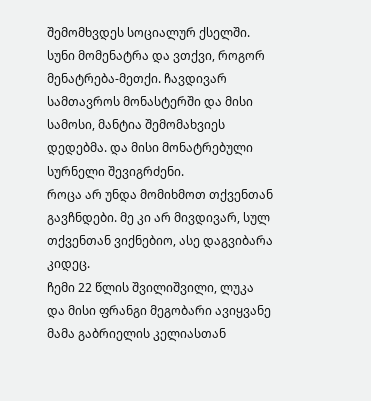შემომხვდეს სოციალურ ქსელში. სუნი მომენატრა და ვთქვი, როგორ მენატრება-მეთქი. ჩავდივარ სამთავროს მონასტერში და მისი სამოსი, მანტია შემომახვიეს დედებმა. და მისი მონატრებული სურნელი შევიგრძენი.
როცა არ უნდა მომიხმოთ თქვენთან გავჩნდები. მე კი არ მივდივარ, სულ თქვენთან ვიქნებიო, ასე დაგვიბარა კიდეც.
ჩემი 22 წლის შვილიშვილი, ლუკა და მისი ფრანგი მეგობარი ავიყვანე მამა გაბრიელის კელიასთან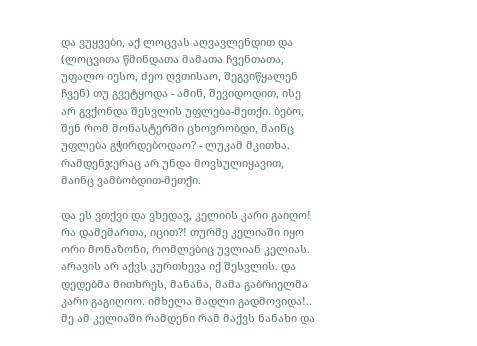და ვუყვები, აქ ლოცვას აღვავლენდით და (ლოცვითა წმინდათა მამათა ჩვენთათა, უფალო იესო, ძეო ღვთისაო, შეგვიწყალენ ჩვენ) თუ გვეტყოდა - ამინ, შევიდოდით, ისე არ გვქონდა შესვლის უფლება-მეთქი. ბებო, შენ რომ მონასტერში ცხოვრობდი, მაინც უფლება გჭირდებოდაო? - ლუკამ მკითხა. რამდენჯერაც არ უნდა მოვსულიყავით, მაინც ვამბობდით-მეთქი.

და ეს ვთქვი და ვხედავ, კელიის კარი გაიღო! რა დამემართა, იცით?! თურმე კელიაში იყო ორი მონაზონი, რომლებიც უვლიან კელიას. არავის არ აქვს კურთხევა იქ შესვლის. და დედებმა მითხრეს, მანანა, მამა გაბრიელმა კარი გაგიღოო. იმხელა მადლი გადმოვიდა!.. მე ამ კელიაში რამდენი რამ მაქვს ნანახი და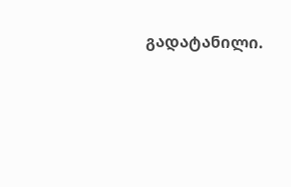გადატანილი.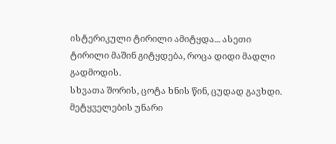ისტერიკული ტირილი ამიტყდა... ასეთი ტირილი მაშინ გიტყდება, როცა დიდი მადლი გადმოდის.
სხვათა შორის, ცოტა ხნის წინ, ცუდად გავხდი. მეტყველების უნარი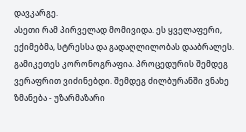დავკარგე.
ასეთი რამ პირველად მომივიდა. ეს ყველაფერი, ექიმებმა, სტრესსა და გადაღლილობას დააბრალეს. გამიკეთეს კორონოგრაფია. პროცედურის შემდეგ ვერაფრით ვიძინებდი. შემდეგ ძილბურანში ვნახე ზმანება - უზარმაზარი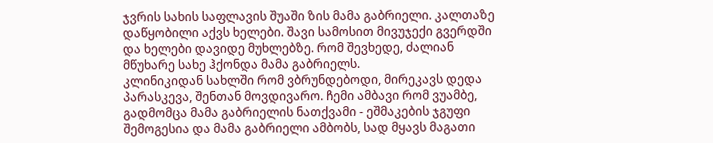ჯვრის სახის საფლავის შუაში ზის მამა გაბრიელი. კალთაზე დაწყობილი აქვს ხელები. შავი სამოსით მივუჯექი გვერდში და ხელები დავიდე მუხლებზე. რომ შევხედე, ძალიან მწუხარე სახე ჰქონდა მამა გაბრიელს.
კლინიკიდან სახლში რომ ვბრუნდებოდი, მირეკავს დედა პარასკევა, შენთან მოვდივარო. ჩემი ამბავი რომ ვუამბე, გადმომცა მამა გაბრიელის ნათქვამი - ეშმაკების ჯგუფი შემოგესია და მამა გაბრიელი ამბობს, სად მყავს მაგათი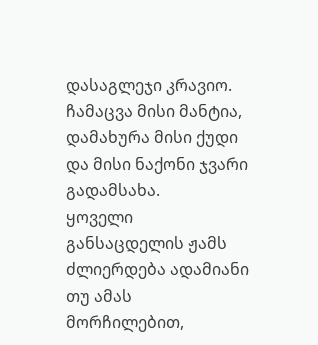დასაგლეჯი კრავიო. ჩამაცვა მისი მანტია, დამახურა მისი ქუდი და მისი ნაქონი ჯვარი გადამსახა.
ყოველი განსაცდელის ჟამს ძლიერდება ადამიანი თუ ამას მორჩილებით,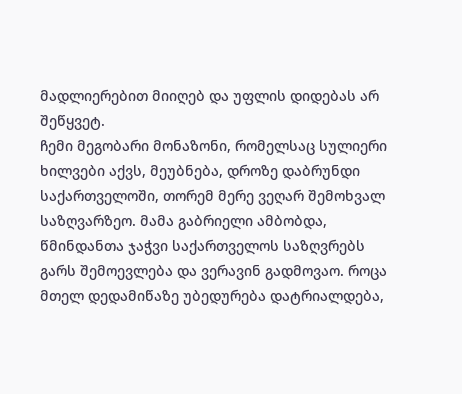მადლიერებით მიიღებ და უფლის დიდებას არ შეწყვეტ.
ჩემი მეგობარი მონაზონი, რომელსაც სულიერი ხილვები აქვს, მეუბნება, დროზე დაბრუნდი საქართველოში, თორემ მერე ვეღარ შემოხვალ საზღვარზეო. მამა გაბრიელი ამბობდა, წმინდანთა ჯაჭვი საქართველოს საზღვრებს გარს შემოევლება და ვერავინ გადმოვაო. როცა მთელ დედამიწაზე უბედურება დატრიალდება,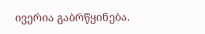ივერია გაბრწყინება.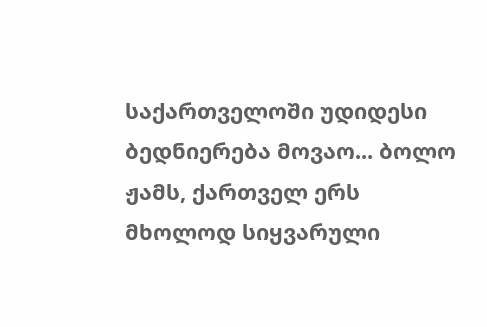საქართველოში უდიდესი ბედნიერება მოვაო... ბოლო ჟამს, ქართველ ერს მხოლოდ სიყვარული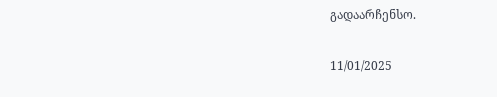გადაარჩენსო.

11/01/2025